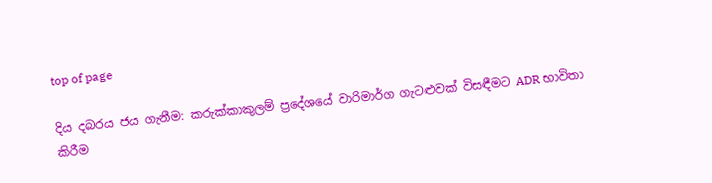top of page

දිය දබරය ජය ගැනීම: කරුක්කාකුලම් ප්‍රදේශයේ වාරිමාර්ග ගැටළුවක් විසඳීමට ADR භාවිතා කිරීම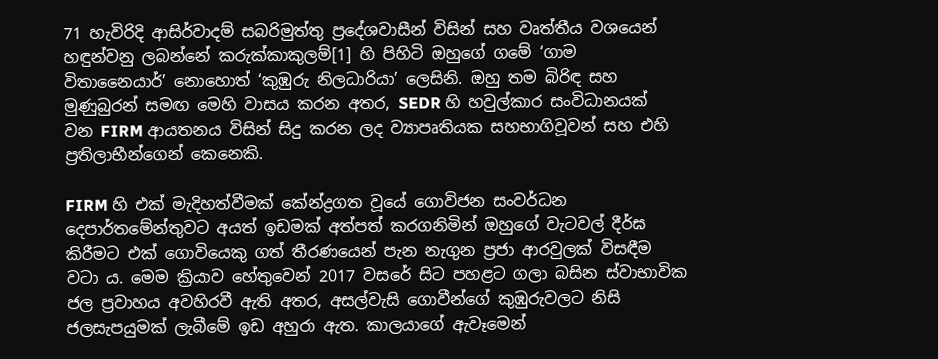71 හැවිරිදි ආසිර්වාදම් සබරිමුත්තු ප්‍රදේශවාසීන් විසින් සහ වෘත්තීය වශයෙන් හඳුන්වනු ලබන්නේ කරුක්කාකුලම්[1] හි පිහිටි ඔහුගේ ගමේ ‘ගාම විතානෛයාර්’ නොහොත් ‘කුඹුරු නිලධාරියා’ ලෙසිනි. ඔහු තම බිරිඳ සහ මුණුබුරන් සමඟ මෙහි වාසය කරන අතර, SEDR හි හවුල්කාර සංවිධානයක් වන FIRM ආයතනය විසින් සිදු කරන ලද ව්‍යාපෘතියක සහභාගිවූවන් සහ එහි ප්‍රතිලාභීන්ගෙන් කෙනෙකි.

FIRM හි එක් මැදිහත්වීමක් කේන්ද්‍රගත වූයේ ගොවිජන සංවර්ධන දෙපාර්තමේන්තුවට අයත් ඉඩමක් අත්පත් කරගනිමින් ඔහුගේ වැටවල් දීර්ඝ කිරීමට එක් ගොවියෙකු ගත් තීරණයෙන් පැන නැගුන ප්‍රජා ආරවුලක් විසඳීම වටා ය. මෙම ක්‍රියාව හේතුවෙන් 2017 වසරේ සිට පහළට ගලා බසින ස්වාභාවික ජල ප්‍රවාහය අවහිරවී ඇති අතර, අසල්වැසි ගොවීන්ගේ කුඹුරුවලට නිසි ජලසැපයුමක් ලැබීමේ ඉඩ අහුරා ඇත. කාලයාගේ ඇවෑමෙන්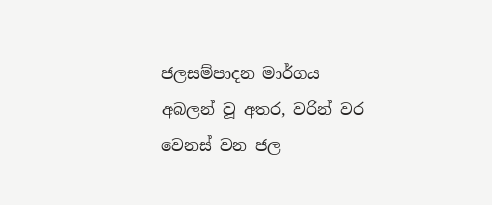ජලසම්පාදන මාර්ගය අබලන් වූ අතර, වරින් වර වෙනස් වන ජල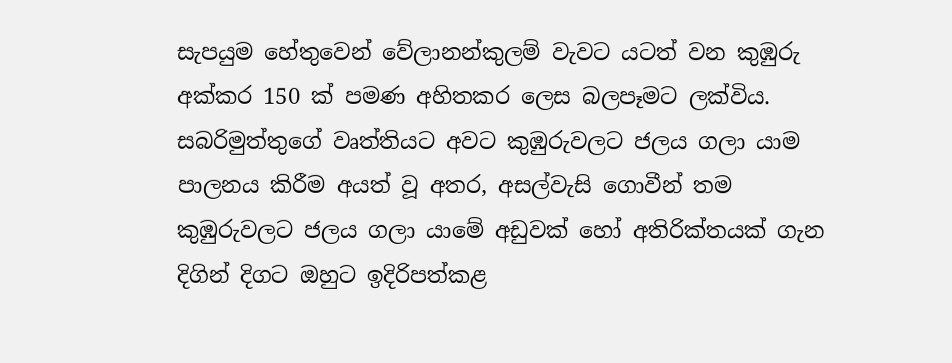සැපයුම හේතුවෙන් වේලානන්කුලම් වැවට යටත් වන කුඹුරු අක්කර 150 ක් පමණ අහිතකර ලෙස බලපෑමට ලක්විය. සබරිමුත්තුගේ වෘත්තියට අවට කුඹුරුවලට ජලය ගලා යාම පාලනය කිරීම අයත් වූ අතර, අසල්වැසි ගොවීන් තම කුඹුරුවලට ජලය ගලා යාමේ අඩුවක් හෝ අතිරික්තයක් ගැන දිගින් දිගට ඔහුට ඉදිරිපත්කළ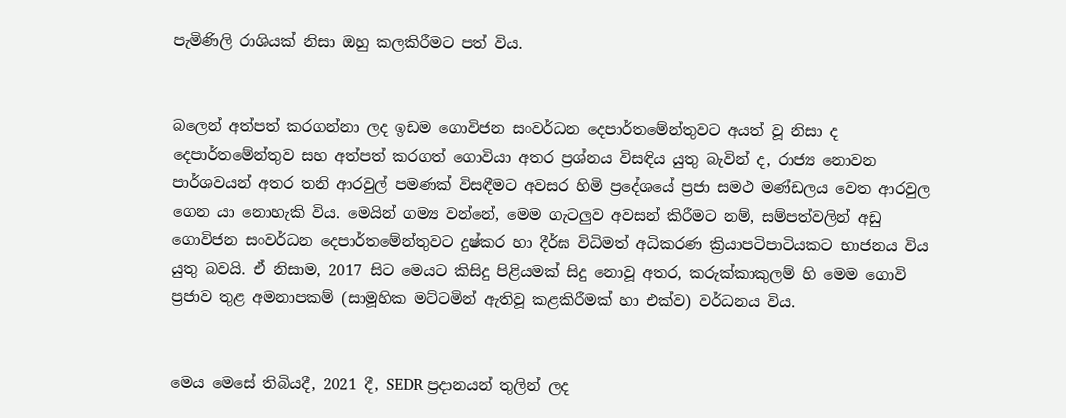පැමිණිලි රාශියක් නිසා ඔහු කලකිරීමට පත් විය.


බලෙන් අත්පත් කරගන්නා ලද ඉඩම ගොවිජන සංවර්ධන දෙපාර්තමේන්තුවට අයත් වූ නිසා ද දෙපාර්තමේන්තුව සහ අත්පත් කරගත් ගොවියා අතර ප්‍රශ්නය විසඳිය යුතු බැවින් ද, රාජ්‍ය නොවන පාර්ශවයන් අතර තනි ආරවුල් පමණක් විසඳීමට අවසර හිමි ප්‍රදේශයේ ප්‍රජා සමථ මණ්ඩලය වෙත ආරවුල ගෙන යා නොහැකි විය. මෙයින් ගම්‍ය වන්නේ, මෙම ගැටලුව අවසන් කිරීමට නම්, සම්පත්වලින් අඩු ගොවිජන සංවර්ධන දෙපාර්තමේන්තුවට දුෂ්කර හා දීර්ඝ විධිමත් අධිකරණ ක්‍රියාපටිපාටියකට භාජනය විය යුතු බවයි. ඒ නිසාම, 2017 සිට මෙයට කිසිදු පිළියමක් සිදු නොවූ අතර, කරුක්කාකුලම් හි මෙම ගොවි ප්‍රජාව තුළ අමනාපකම් (සාමූහික මට්ටමින් ඇතිවූ කළකිරීමක් හා එක්ව) වර්ධනය විය.


මෙය මෙසේ තිබියදී, 2021 දී, SEDR ප්‍රදානයන් තුලින් ලද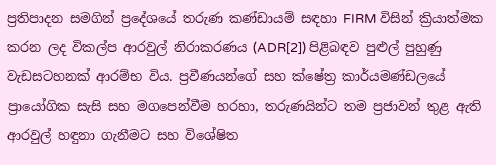ප්‍රතිපාදන සමගින් ප්‍රදේශයේ තරුණ කණ්ඩායම් සඳහා FIRM විසින් ක්‍රියාත්මක කරන ලද විකල්ප ආරවුල් නිරාකරණය (ADR[2]) පිළිබඳව පුළුල් පුහුණු වැඩසටහනක් ආරම්භ විය. ප්‍රවීණයන්ගේ සහ ක්ෂේත්‍ර කාර්යමණ්ඩලයේ ප්‍රායෝගික සැසි සහ මගපෙන්වීම හරහා, තරුණයින්ට තම ප්‍රජාවන් තුළ ඇති ආරවුල් හඳුනා ගැනීමට සහ විශේෂිත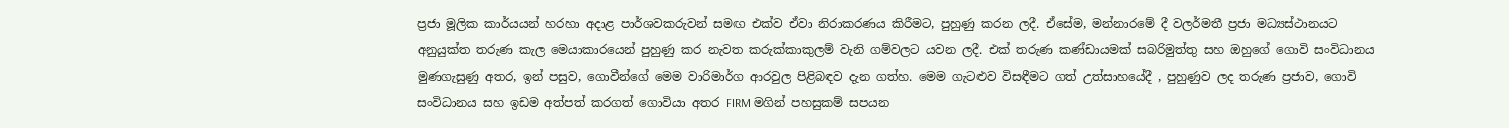ප්‍රජා මූලික කාර්යයන් හරහා අදාළ පාර්ශවකරුවන් සමඟ එක්ව ඒවා නිරාකරණය කිරීමට, පුහුණු කරන ලදී. ඒසේම, මන්නාරමේ දී වලර්මතී ප්‍රජා මධ්‍යස්ථානයට අනුයුක්ත තරුණ කැල මෙයාකාරයෙන් පුහුණු කර නැවත කරුක්කාකුලම් වැනි ගම්වලට යවන ලදී. එක් තරුණ කණ්ඩායමක් සබරිමුත්තු සහ ඔහුගේ ගොවි සංවිධානය මුණගැසුණු අතර, ඉන් පසුව, ගොවීන්ගේ මෙම වාරිමාර්ග ආරවුල පිළිබඳව දැන ගත්හ. මෙම ගැටළුව විසඳීමට ගත් උත්සාහයේදී , පුහුණුව ලද තරුණ ප්‍රජාව, ගොවි සංවිධානය සහ ඉඩම අත්පත් කරගත් ගොවියා අතර FIRM මගින් පහසුකම් සපයන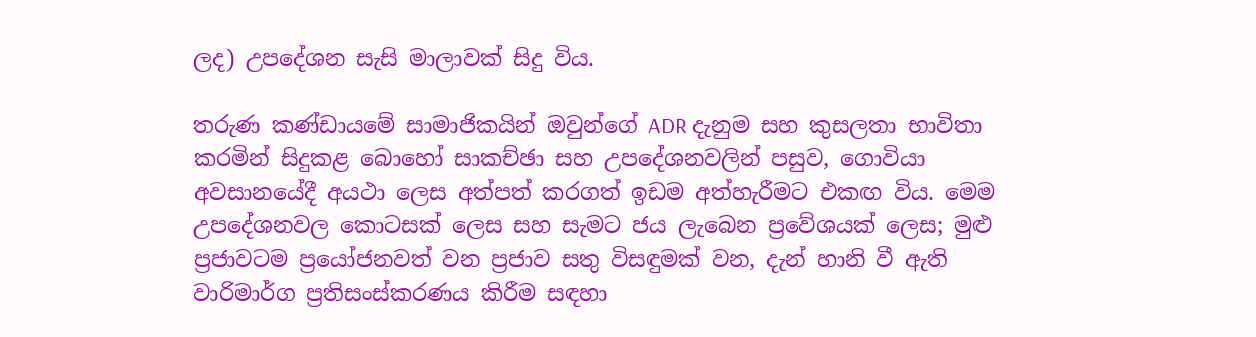ලද) උපදේශන සැසි මාලාවක් සිදු විය.

තරුණ කණ්ඩායමේ සාමාජිකයින් ඔවුන්ගේ ADR දැනුම සහ කුසලතා භාවිතා කරමින් සිදුකළ බොහෝ සාකච්ඡා සහ උපදේශනවලින් පසුව, ගොවියා අවසානයේදී අයථා ලෙස අත්පත් කරගත් ඉඩම අත්හැරීමට එකඟ විය. මෙම උපදේශනවල කොටසක් ලෙස සහ සැමට ජය ලැබෙන ප්‍රවේශයක් ලෙස; මුළු ප්‍රජාවටම ප්‍රයෝජනවත් වන ප්‍රජාව සතු විසඳුමක් වන, දැන් හානි වී ඇති වාරිමාර්ග ප්‍රතිසංස්කරණය කිරීම සඳහා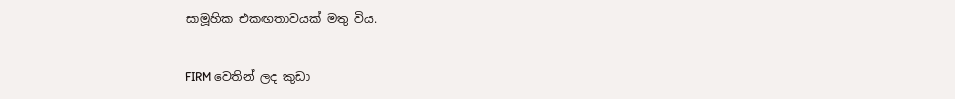සාමූහික එකඟතාවයක් මතු විය.


FIRM වෙතින් ලද කුඩා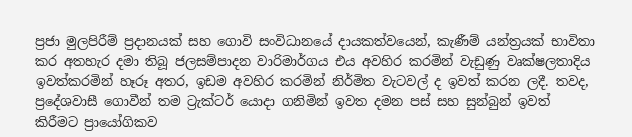ප්‍රජා මුලපිරීම් ප්‍රදානයක් සහ ගොවි සංවිධානයේ දායකත්වයෙන්, කැණීම් යන්ත්‍රයක් භාවිතා කර අතහැර දමා තිබූ ජලසම්පාදන වාරිමාර්ගය එය අවහිර කරමින් වැඩුණු වෘක්ෂලතාදිය ඉවත්කරමින් හෑරූ අතර, ඉඩම අවහිර කරමින් නිර්මිත වැටවල් ද ඉවත් කරන ලදී. තවද, ප්‍රදේශවාසී ගොවීන් තම ට්‍රැක්ටර් යොදා ගනිමින් ඉවත දමන පස් සහ සුන්බුන් ඉවත් කිරීමට ප්‍රායෝගිකව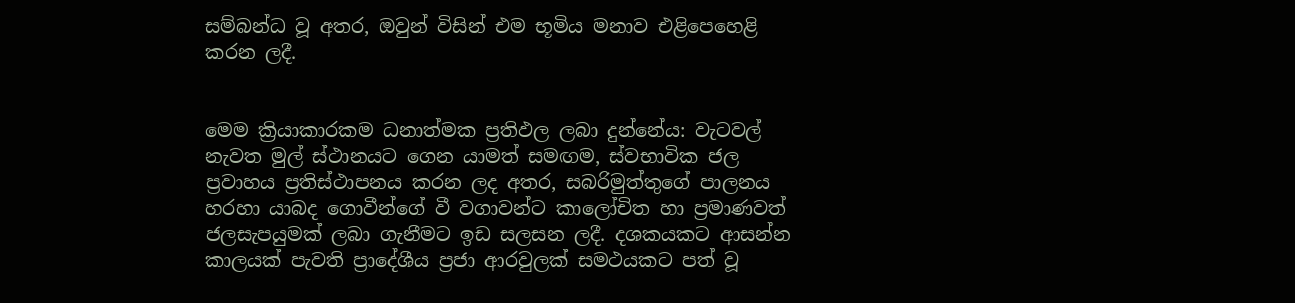සම්බන්ධ වූ අතර, ඔවුන් විසින් එම භූමිය මනාව එළිපෙහෙළි කරන ලදී.


මෙම ක්‍රියාකාරකම ධනාත්මක ප්‍රතිඵල ලබා දුන්නේය: වැටවල් නැවත මුල් ස්ථානයට ගෙන යාමත් සමඟම, ස්වභාවික ජල ප්‍රවාහය ප්‍රතිස්ථාපනය කරන ලද අතර, සබරිමුත්තුගේ පාලනය හරහා යාබද ගොවීන්ගේ වී වගාවන්ට කාලෝචිත හා ප්‍රමාණවත් ජලසැපයුමක් ලබා ගැනීමට ඉඩ සලසන ලදී. දශකයකට ආසන්න කාලයක් පැවති ප්‍රාදේශීය ප්‍රජා ආරවුලක් සමථයකට පත් වූ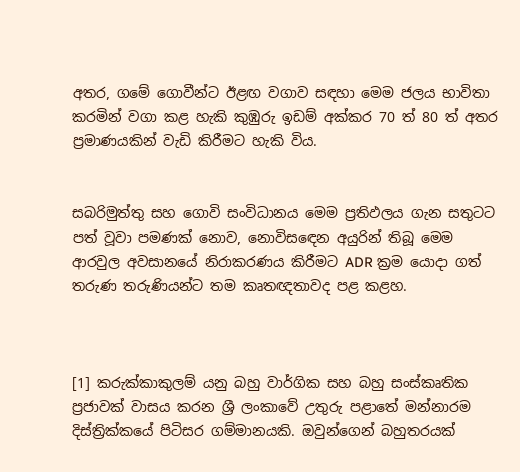අතර, ගමේ ගොවීන්ට ඊළඟ වගාව සඳහා මෙම ජලය භාවිතා කරමින් වගා කළ හැකි කුඹුරු ඉඩම් අක්කර 70 ත් 80 ත් අතර ප්‍රමාණයකින් වැඩි කිරීමට හැකි විය.


සබරිමුත්තු සහ ගොවි සංවිධානය මෙම ප්‍රතිඵලය ගැන සතුටට පත් වූවා පමණක් නොව, නොවිසඳෙන අයුරින් තිබූ මෙම ආරවුල අවසානයේ නිරාකරණය කිරීමට ADR ක්‍රම යොදා ගත් තරුණ තරුණියන්ට තම කෘතඥතාවද පළ කළහ.



[1] කරුක්කාකුලම් යනු බහු වාර්ගික සහ බහු සංස්කෘතික ප්‍රජාවක් වාසය කරන ශ්‍රී ලංකාවේ උතුරු පළාතේ මන්නාරම දිස්ත්‍රික්කයේ පිටිසර ගම්මානයකි. ඔවුන්ගෙන් බහුතරයක්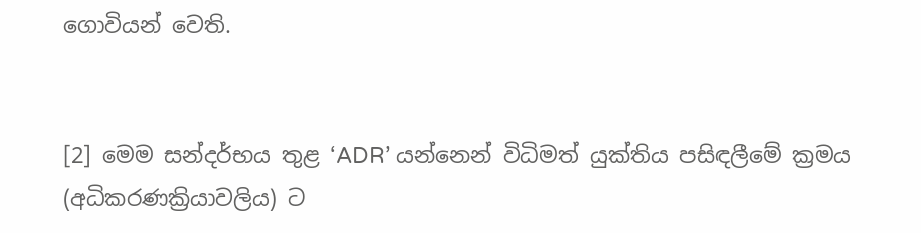ගොවියන් වෙති.


[2] මෙම සන්දර්භය තුළ ‘ADR’ යන්නෙන් විධිමත් යුක්තිය පසිඳලීමේ ක්‍රමය (අධිකරණක්‍රියාවලිය) ට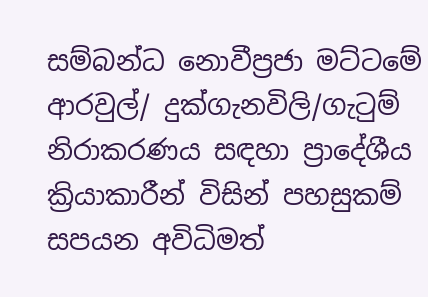සම්බන්ධ නොවීප්‍රජා මට්ටමේ ආරවුල්/ දුක්ගැනවිලි/ගැටුම් නිරාකරණය සඳහා ප්‍රාදේශීය ක්‍රියාකාරීන් විසින් පහසුකම් සපයන අවිධිමත්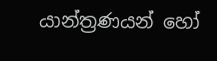යාන්ත්‍රණයන් හෝ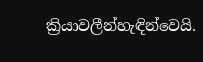ක්‍රියාවලීන්හැඳින්වෙයි.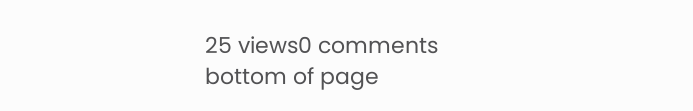25 views0 comments
bottom of page